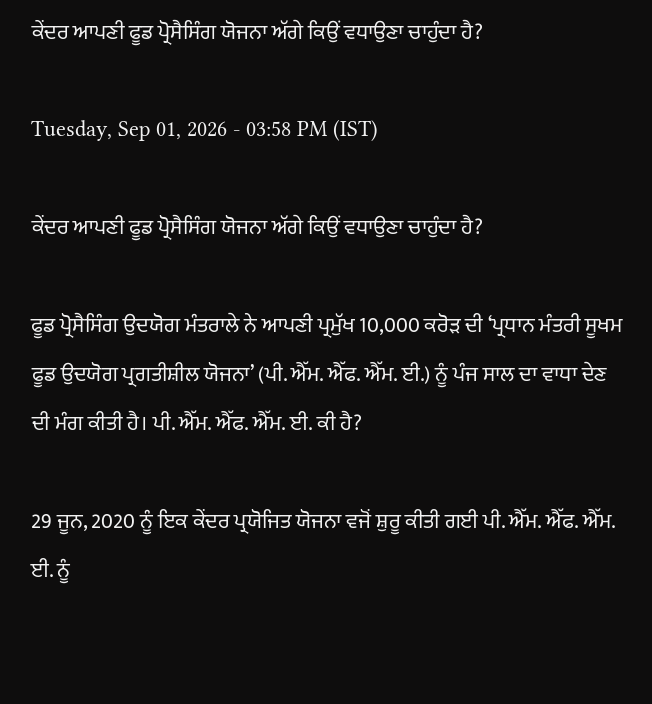ਕੇਂਦਰ ਆਪਣੀ ਫੂਡ ਪ੍ਰੋਸੈਸਿੰਗ ਯੋਜਨਾ ਅੱਗੇ ਕਿਉਂ ਵਧਾਉਣਾ ਚਾਹੁੰਦਾ ਹੈ?

Tuesday, Sep 01, 2026 - 03:58 PM (IST)

ਕੇਂਦਰ ਆਪਣੀ ਫੂਡ ਪ੍ਰੋਸੈਸਿੰਗ ਯੋਜਨਾ ਅੱਗੇ ਕਿਉਂ ਵਧਾਉਣਾ ਚਾਹੁੰਦਾ ਹੈ?

ਫੂਡ ਪ੍ਰੋਸੈਸਿੰਗ ਉਦਯੋਗ ਮੰਤਰਾਲੇ ਨੇ ਆਪਣੀ ਪ੍ਰਮੁੱਖ 10,000 ਕਰੋੜ ਦੀ ‘ਪ੍ਰਧਾਨ ਮੰਤਰੀ ਸੂਖਮ ਫੂਡ ਉਦਯੋਗ ਪ੍ਰਗਤੀਸ਼ੀਲ ਯੋਜਨਾ’ (ਪੀ. ਐੱਮ. ਐੱਫ. ਐੱਮ. ਈ.) ਨੂੰ ਪੰਜ ਸਾਲ ਦਾ ਵਾਧਾ ਦੇਣ ਦੀ ਮੰਗ ਕੀਤੀ ਹੈ। ਪੀ. ਐੱਮ. ਐੱਫ. ਐੱਮ. ਈ. ਕੀ ਹੈ?

29 ਜੂਨ, 2020 ਨੂੰ ਇਕ ਕੇਂਦਰ ਪ੍ਰਯੋਜਿਤ ਯੋਜਨਾ ਵਜੋਂ ਸ਼ੁਰੂ ਕੀਤੀ ਗਈ ਪੀ. ਐੱਮ. ਐੱਫ. ਐੱਮ. ਈ. ਨੂੰ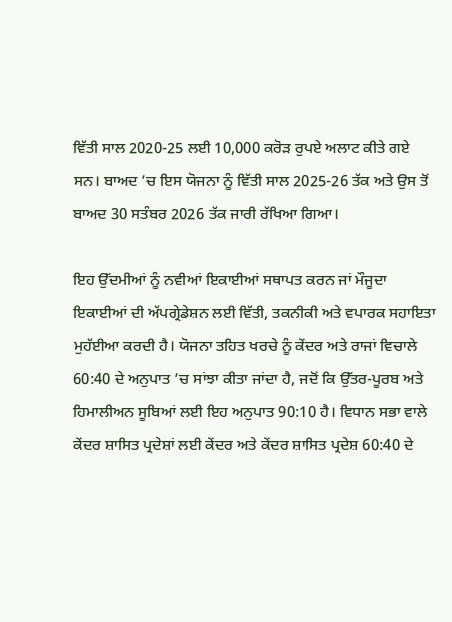ਵਿੱਤੀ ਸਾਲ 2020-25 ਲਈ 10,000 ਕਰੋੜ ਰੁਪਏ ਅਲਾਟ ਕੀਤੇ ਗਏ ਸਨ। ਬਾਅਦ ’ਚ ਇਸ ਯੋਜਨਾ ਨੂੰ ਵਿੱਤੀ ਸਾਲ 2025-26 ਤੱਕ ਅਤੇ ਉਸ ਤੋਂ ਬਾਅਦ 30 ਸਤੰਬਰ 2026 ਤੱਕ ਜਾਰੀ ਰੱਖਿਆ ਗਿਆ।

ਇਹ ਉੱਦਮੀਆਂ ਨੂੰ ਨਵੀਆਂ ਇਕਾਈਆਂ ਸਥਾਪਤ ਕਰਨ ਜਾਂ ਮੌਜੂਦਾ ਇਕਾਈਆਂ ਦੀ ਅੱਪਗ੍ਰੇਡੇਸ਼ਨ ਲਈ ਵਿੱਤੀ, ਤਕਨੀਕੀ ਅਤੇ ਵਪਾਰਕ ਸਹਾਇਤਾ ਮੁਹੱਈਆ ਕਰਦੀ ਹੈ। ਯੋਜਨਾ ਤਹਿਤ ਖਰਚੇ ਨੂੰ ਕੇਂਦਰ ਅਤੇ ਰਾਜਾਂ ਵਿਚਾਲੇ 60:40 ਦੇ ਅਨੁਪਾਤ ’ਚ ਸਾਂਝਾ ਕੀਤਾ ਜਾਂਦਾ ਹੈ, ਜਦੋਂ ਕਿ ਉੱਤਰ-ਪੂਰਬ ਅਤੇ ਹਿਮਾਲੀਅਨ ਸੂਬਿਆਂ ਲਈ ਇਹ ਅਨੁਪਾਤ 90:10 ਹੈ। ਵਿਧਾਨ ਸਭਾ ਵਾਲੇ ਕੇਂਦਰ ਸ਼ਾਸਿਤ ਪ੍ਰਦੇਸ਼ਾਂ ਲਈ ਕੇਂਦਰ ਅਤੇ ਕੇਂਦਰ ਸ਼ਾਸਿਤ ਪ੍ਰਦੇਸ਼ 60:40 ਦੇ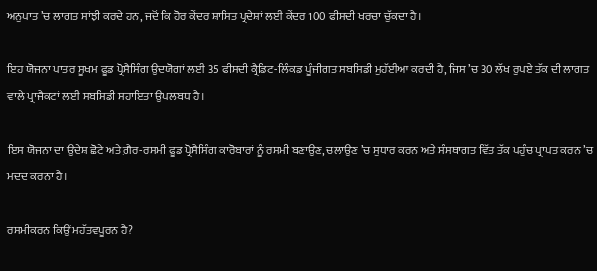ਅਨੁਪਾਤ ’ਚ ਲਾਗਤ ਸਾਂਝੀ ਕਰਦੇ ਹਨ, ਜਦੋਂ ਕਿ ਹੋਰ ਕੇਂਦਰ ਸ਼ਾਸਿਤ ਪ੍ਰਦੇਸ਼ਾਂ ਲਈ ਕੇਂਦਰ 100 ਫੀਸਦੀ ਖਰਚਾ ਚੁੱਕਦਾ ਹੈ।

ਇਹ ਯੋਜਨਾ ਪਾਤਰ ਸੂਖਮ ਫੂਡ ਪ੍ਰੋਸੈਸਿੰਗ ਉਦਯੋਗਾਂ ਲਈ 35 ਫੀਸਦੀ ਕ੍ਰੈਡਿਟ-ਲਿੰਕਡ ਪੂੰਜੀਗਤ ਸਬਸਿਡੀ ਮੁਹੱਈਆ ਕਰਦੀ ਹੈ, ਜਿਸ ’ਚ 30 ਲੱਖ ਰੁਪਏ ਤੱਕ ਦੀ ਲਾਗਤ ਵਾਲੇ ਪ੍ਰਾਜੈਕਟਾਂ ਲਈ ਸਬਸਿਡੀ ਸਹਾਇਤਾ ਉਪਲਬਧ ਹੈ।

ਇਸ ਯੋਜਨਾ ਦਾ ਉਦੇਸ਼ ਛੋਟੇ ਅਤੇ ਗ਼ੈਰ-ਰਸਮੀ ਫੂਡ ਪ੍ਰੋਸੈਸਿੰਗ ਕਾਰੋਬਾਰਾਂ ਨੂੰ ਰਸਮੀ ਬਣਾਉਣ, ਚਲਾਉਣ ’ਚ ਸੁਧਾਰ ਕਰਨ ਅਤੇ ਸੰਸਥਾਗਤ ਵਿੱਤ ਤੱਕ ਪਹੁੰਚ ਪ੍ਰਾਪਤ ਕਰਨ ’ਚ ਮਦਦ ਕਰਨਾ ਹੈ।

ਰਸਮੀਕਰਨ ਕਿਉਂ ਮਹੱਤਵਪੂਰਨ ਹੈ?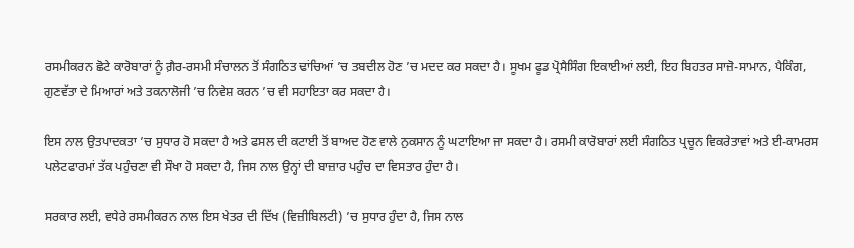ਰਸਮੀਕਰਨ ਛੋਟੇ ਕਾਰੋਬਾਰਾਂ ਨੂੰ ਗ਼ੈਰ-ਰਸਮੀ ਸੰਚਾਲਨ ਤੋਂ ਸੰਗਠਿਤ ਢਾਂਚਿਆਂ ’ਚ ਤਬਦੀਲ ਹੋਣ ’ਚ ਮਦਦ ਕਰ ਸਕਦਾ ਹੈ। ਸੂਖਮ ਫੂਡ ਪ੍ਰੋਸੈਸਿੰਗ ਇਕਾਈਆਂ ਲਈ, ਇਹ ਬਿਹਤਰ ਸਾਜ਼ੋ-ਸਾਮਾਨ, ਪੈਕਿੰਗ, ਗੁਣਵੱਤਾ ਦੇ ਮਿਆਰਾਂ ਅਤੇ ਤਕਨਾਲੋਜੀ ’ਚ ਨਿਵੇਸ਼ ਕਰਨ ’ਚ ਵੀ ਸਹਾਇਤਾ ਕਰ ਸਕਦਾ ਹੈ।

ਇਸ ਨਾਲ ਉਤਪਾਦਕਤਾ ’ਚ ਸੁਧਾਰ ਹੋ ਸਕਦਾ ਹੈ ਅਤੇ ਫਸਲ ਦੀ ਕਟਾਈ ਤੋਂ ਬਾਅਦ ਹੋਣ ਵਾਲੇ ਨੁਕਸਾਨ ਨੂੰ ਘਟਾਇਆ ਜਾ ਸਕਦਾ ਹੈ। ਰਸਮੀ ਕਾਰੋਬਾਰਾਂ ਲਈ ਸੰਗਠਿਤ ਪ੍ਰਚੂਨ ਵਿਕਰੇਤਾਵਾਂ ਅਤੇ ਈ-ਕਾਮਰਸ ਪਲੇਟਫਾਰਮਾਂ ਤੱਕ ਪਹੁੰਚਣਾ ਵੀ ਸੌਖਾ ਹੋ ਸਕਦਾ ਹੈ, ਜਿਸ ਨਾਲ ਉਨ੍ਹਾਂ ਦੀ ਬਾਜ਼ਾਰ ਪਹੁੰਚ ਦਾ ਵਿਸਤਾਰ ਹੁੰਦਾ ਹੈ।

ਸਰਕਾਰ ਲਈ, ਵਧੇਰੇ ਰਸਮੀਕਰਨ ਨਾਲ ਇਸ ਖੇਤਰ ਦੀ ਦਿੱਖ (ਵਿਜ਼ੀਬਿਲਟੀ) ’ਚ ਸੁਧਾਰ ਹੁੰਦਾ ਹੈ, ਜਿਸ ਨਾਲ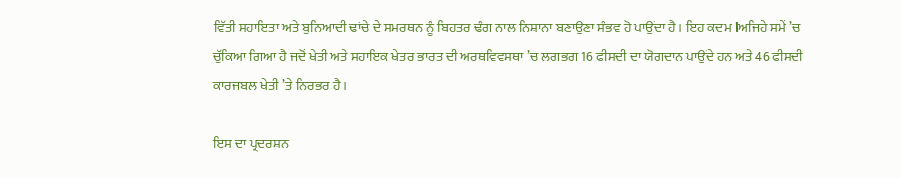ਵਿੱਤੀ ਸਹਾਇਤਾ ਅਤੇ ਬੁਨਿਆਦੀ ਢਾਂਚੇ ਦੇ ਸਮਰਥਨ ਨੂੰ ਬਿਹਤਰ ਢੰਗ ਨਾਲ ਨਿਸ਼ਾਨਾ ਬਣਾਉਣਾ ਸੰਭਵ ਹੋ ਪਾਉਂਦਾ ਹੈ। ਇਹ ਕਦਮ اਅਜਿਹੇ ਸਮੇਂ ’ਚ ਚੁੱਕਿਆ ਗਿਆ ਹੈ ਜਦੋਂ ਖੇਤੀ ਅਤੇ ਸਹਾਇਕ ਖੇਤਰ ਭਾਰਤ ਦੀ ਅਰਥਵਿਵਸਥਾ ’ਚ ਲਗਭਗ 16 ਫੀਸਦੀ ਦਾ ਯੋਗਦਾਨ ਪਾਉਂਦੇ ਹਨ ਅਤੇ 46 ਫੀਸਦੀ ਕਾਰਜਬਲ ਖੇਤੀ ’ਤੇ ਨਿਰਭਰ ਹੈ।

ਇਸ ਦਾ ਪ੍ਰਦਰਸ਼ਨ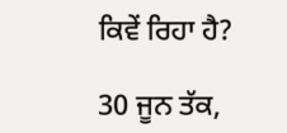ਕਿਵੇਂ ਰਿਹਾ ਹੈ?

30 ਜੂਨ ਤੱਕ,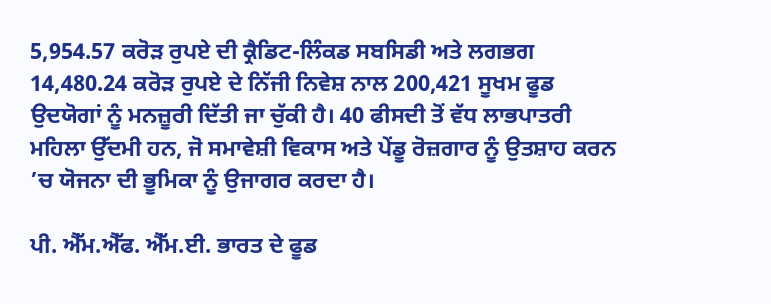5,954.57 ਕਰੋੜ ਰੁਪਏ ਦੀ ਕ੍ਰੈਡਿਟ-ਲਿੰਕਡ ਸਬਸਿਡੀ ਅਤੇ ਲਗਭਗ 14,480.24 ਕਰੋੜ ਰੁਪਏ ਦੇ ਨਿੱਜੀ ਨਿਵੇਸ਼ ਨਾਲ 200,421 ਸੂਖਮ ਫੂਡ ਉਦਯੋਗਾਂ ਨੂੰ ਮਨਜ਼ੂਰੀ ਦਿੱਤੀ ਜਾ ਚੁੱਕੀ ਹੈ। 40 ਫੀਸਦੀ ਤੋਂ ਵੱਧ ਲਾਭਪਾਤਰੀ ਮਹਿਲਾ ਉੱਦਮੀ ਹਨ, ਜੋ ਸਮਾਵੇਸ਼ੀ ਵਿਕਾਸ ਅਤੇ ਪੇਂਡੂ ਰੋਜ਼ਗਾਰ ਨੂੰ ਉਤਸ਼ਾਹ ਕਰਨ ’ਚ ਯੋਜਨਾ ਦੀ ਭੂਮਿਕਾ ਨੂੰ ਉਜਾਗਰ ਕਰਦਾ ਹੈ।

ਪੀ. ਐੱਮ.ਐੱਫ. ਐੱਮ.ਈ. ਭਾਰਤ ਦੇ ਫੂਡ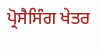ਪ੍ਰੋਸੈਸਿੰਗ ਖੇਤਰ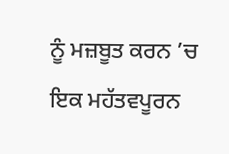ਨੂੰ ਮਜ਼ਬੂਤ ਕਰਨ ’ਚ ਇਕ ਮਹੱਤਵਪੂਰਨ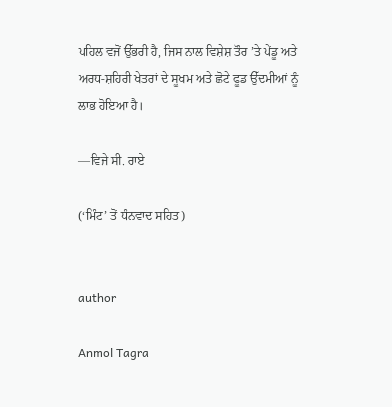ਪਹਿਲ ਵਜੋਂ ਉੱਭਰੀ ਹੈ, ਜਿਸ ਨਾਲ ਵਿਸ਼ੇਸ਼ ਤੌਰ ’ਤੇ ਪੇਂਡੂ ਅਤੇ ਅਰਧ-ਸ਼ਹਿਰੀ ਖੇਤਰਾਂ ਦੇ ਸੂਖਮ ਅਤੇ ਛੋਟੇ ਫੂਡ ਉੱਦਮੀਆਂ ਨੂੰ ਲਾਭ ਹੋਇਆ ਹੈ।

—ਵਿਜੇ ਸੀ. ਰਾਏ

(‘ਮਿੰਟ’ ਤੋਂ ਧੰਨਵਾਦ ਸਹਿਤ)


author

Anmol Tagra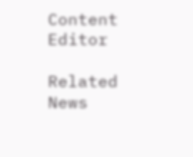Content Editor

Related News